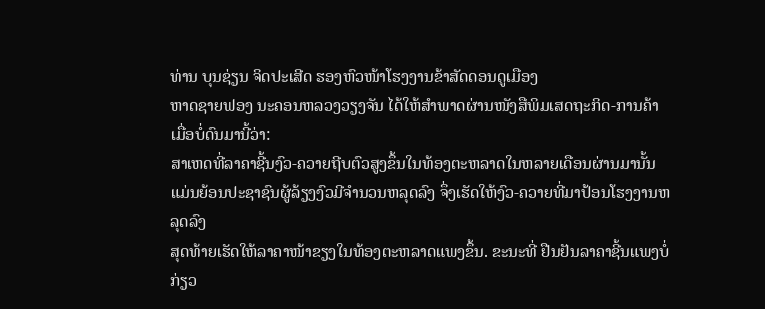ທ່ານ ບຸນຊ່ຽນ ຈິດປະເສີດ ຮອງຫົວໜ້າໂຮງງານຂ້າສັດດອນດູເມືອງ
ຫາດຊາຍຟອງ ນະຄອນຫລວງວຽງຈັນ ໄດ້ໃຫ້ສຳພາດຜ່ານໜັງສືພິມເສດຖະກິດ-ການຄ້າເມື່ອບໍ່ດົນມານີ້ວ່າ:
ສາເຫດທີ່ລາຄາຊີ້ນງົວ-ຄວາຍຖີບຕົວສູງຂຶ້ນໃນທ້ອງຕະຫລາດໃນຫລາຍເດືອນຜ່ານມານັ້ນ
ແມ່ນຍ້ອນປະຊາຊົນຜູ້ລ້ຽງງົວມີຈຳນວນຫລຸດລົງ ຈຶ່ງເຮັດໃຫ້ງົວ-ຄວາຍທີ່ມາປ້ອນໂຮງງານຫລຸດລົງ
ສຸດທ້າຍເຮັດໃຫ້ລາຄາໜ້າຂຽງໃນທ້ອງຕະຫລາດແພງຂຶ້ນ. ຂະນະທີ່ ຢືນຢັນລາຄາຊີ້ນແພງບໍ່ກ່ຽວ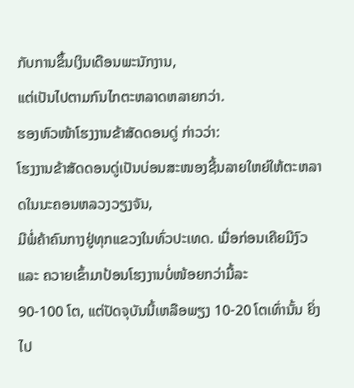ກັບການຂຶ້ນເງິນເດືອນພະນັກງານ,
ແຕ່ເປັນໄປຕາມກົນໄກຕະຫລາດຫລາຍກວ່າ.
ຮອງຫົວໜ້າໂຮງງານຂ້າສັດດອນດູ່ ກ່າວວ່າ:
ໂຮງງານຂ້າສັດດອນດູ່ເປັນບ່ອນສະໜອງຊີ້ນລາຍໃຫຍ່ໃຫ້ຕະຫລາດໃນນະຄອນຫລວງວຽງຈັນ,
ມີພໍ່ຄ້າຄົນກາງຢູ່ທຸກແຂວງໃນທົ່ວປະເທດ. ເມື່ອກ່ອນເຄີຍມີງົວ ແລະ ຄວາຍເຂົ້າມາປ້ອນໂຮງງານບໍ່ໜ້ອຍກວ່າມື້ລະ
90-100 ໂຕ, ແຕ່ປັດຈຸບັນນີ້ເຫລືອພຽງ 10-20 ໂຕເທົ່ານັ້ນ ຍິ່ງໄປ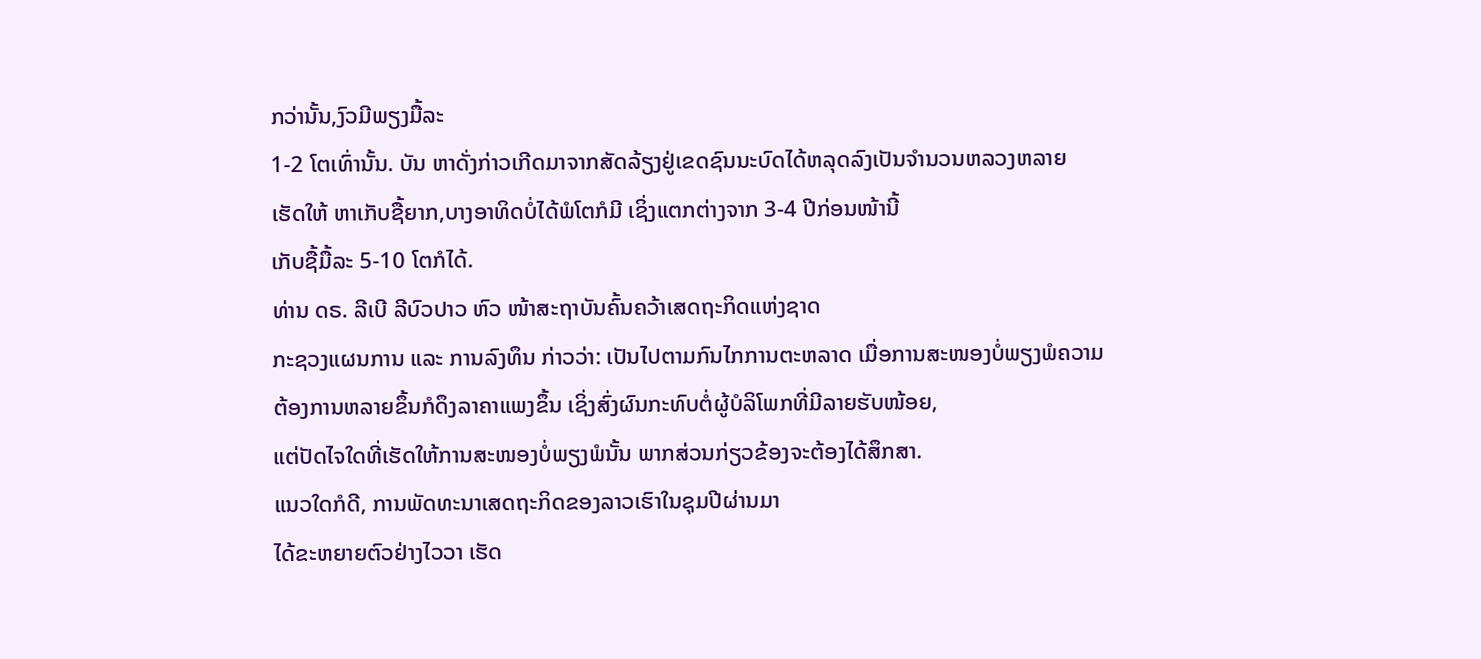ກວ່ານັ້ນ,ງົວມີພຽງມື້ລະ
1-2 ໂຕເທົ່ານັ້ນ. ບັນ ຫາດັ່ງກ່າວເກີດມາຈາກສັດລ້ຽງຢູ່ເຂດຊົນນະບົດໄດ້ຫລຸດລົງເປັນຈຳນວນຫລວງຫລາຍ
ເຮັດໃຫ້ ຫາເກັບຊື້ຍາກ,ບາງອາທິດບໍ່ໄດ້ພໍໂຕກໍມີ ເຊິ່ງແຕກຕ່າງຈາກ 3-4 ປີກ່ອນໜ້ານີ້
ເກັບຊື້ມື້ລະ 5-10 ໂຕກໍໄດ້.
ທ່ານ ດຣ. ລີເບີ ລີບົວປາວ ຫົວ ໜ້າສະຖາບັນຄົ້ນຄວ້າເສດຖະກິດແຫ່ງຊາດ
ກະຊວງແຜນການ ແລະ ການລົງທຶນ ກ່າວວ່າ: ເປັນໄປຕາມກົນໄກການຕະຫລາດ ເມື່ອການສະໜອງບໍ່ພຽງພໍຄວາມ
ຕ້ອງການຫລາຍຂຶ້ນກໍດຶງລາຄາແພງຂຶ້ນ ເຊິ່ງສົ່ງຜົນກະທົບຕໍ່ຜູ້ບໍລິໂພກທີ່ມີລາຍຮັບໜ້ອຍ,
ແຕ່ປັດໄຈໃດທີ່ເຮັດໃຫ້ການສະໜອງບໍ່ພຽງພໍນັ້ນ ພາກສ່ວນກ່ຽວຂ້ອງຈະຕ້ອງໄດ້ສຶກສາ.
ແນວໃດກໍດີ, ການພັດທະນາເສດຖະກິດຂອງລາວເຮົາໃນຊຸມປີຜ່ານມາ
ໄດ້ຂະຫຍາຍຕົວຢ່າງໄວວາ ເຮັດ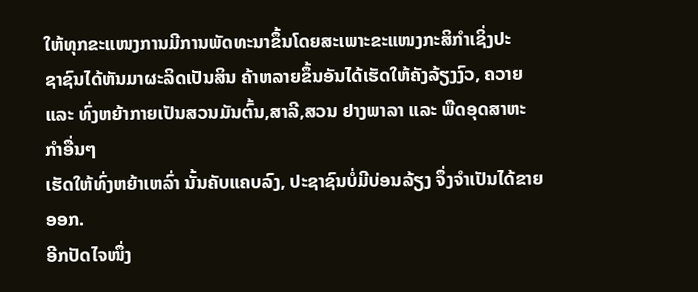ໃຫ້ທຸກຂະແໜງການມີການພັດທະນາຂຶ້ນໂດຍສະເພາະຂະແໜງກະສິກຳເຊິ່ງປະ
ຊາຊົນໄດ້ຫັນມາຜະລິດເປັນສິນ ຄ້າຫລາຍຂຶ້ນອັນໄດ້ເຮັດໃຫ້ຄັງລ້ຽງງົວ, ຄວາຍ
ແລະ ທົ່ງຫຍ້າກາຍເປັນສວນມັນຕົ້ນ,ສາລີ,ສວນ ຢາງພາລາ ແລະ ພືດອຸດສາຫະ ກຳອື່ນໆ
ເຮັດໃຫ້ທົ່ງຫຍ້າເຫລົ່າ ນັ້ນຄັບແຄບລົງ, ປະຊາຊົນບໍ່ມີບ່ອນລ້ຽງ ຈຶ່ງຈຳເປັນໄດ້ຂາຍອອກ.
ອີກປັດໄຈໜຶ່ງ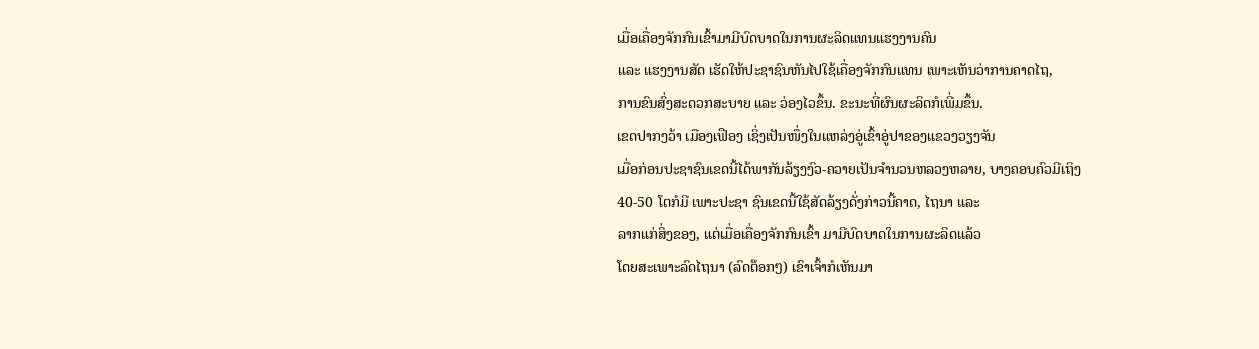ເມື່ອເຄື່ອງຈັກກົນເຂົ້າມາມີບົດບາດໃນການຜະລິດແທນແຮງງານຄົນ
ແລະ ແຮງງານສັດ ເຮັດໃຫ້ປະຊາຊົນຫັນໄປໃຊ້ເຄື່ອງຈັກກົນແທນ ເພາະເຫັນວ່າການຄາດໄຖ,
ການຂົນສົ່ງສະດວກສະບາຍ ແລະ ວ່ອງໄວຂຶ້ນ. ຂະນະທີ່ຜົນຜະລິດກໍເພີ່ມຂຶ້ນ.
ເຂດປາກງວ້າ ເມືອງເຟືອງ ເຊິ່ງເປັນໜຶ່ງໃນແຫລ່ງອູ່ເຂົ້າອູ່ປາຂອງແຂວງວຽງຈັນ
ເມື່ອກ່ອນປະຊາຊົນເຂດນີ້ໄດ້ພາກັນລ້ຽງງົວ-ຄວາຍເປັນຈຳນວນຫລວງຫລາຍ, ບາງຄອບຄົວມີເຖິງ
40-50 ໂຕກໍມີ ເພາະປະຊາ ຊົນເຂດນີ້ໃຊ້ສັດລ້ຽງດັ່ງກ່າວນີ້ຄາດ, ໄຖນາ ແລະ
ລາກແກ່ສິ່ງຂອງ, ແຕ່ເມື່ອເຄື່ອງຈັກກົນເຂົ້າ ມາມີບົດບາດໃນການຜະລິດແລ້ວ
ໂດຍສະເພາະລົດໄຖນາ (ລົດຕ໊ອກໆ) ເຂົາເຈົ້າກໍເຫັນມາ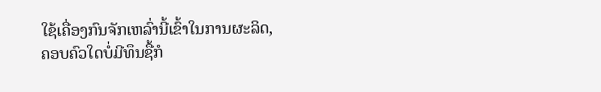ໃຊ້ເຄື່ອງກົນຈັກເຫລົ່ານີ້ເຂົ້າໃນການຜະລິດ,
ຄອບຄົວໃດບໍ່ມີທຶນຊື້ກໍ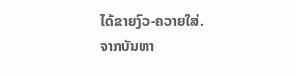ໄດ້ຂາຍງົວ-ຄວາຍໃສ່.
ຈາກບັນຫາ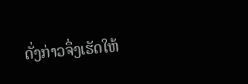ດັ່ງກ່າວຈຶ່ງເຮັດໃຫ້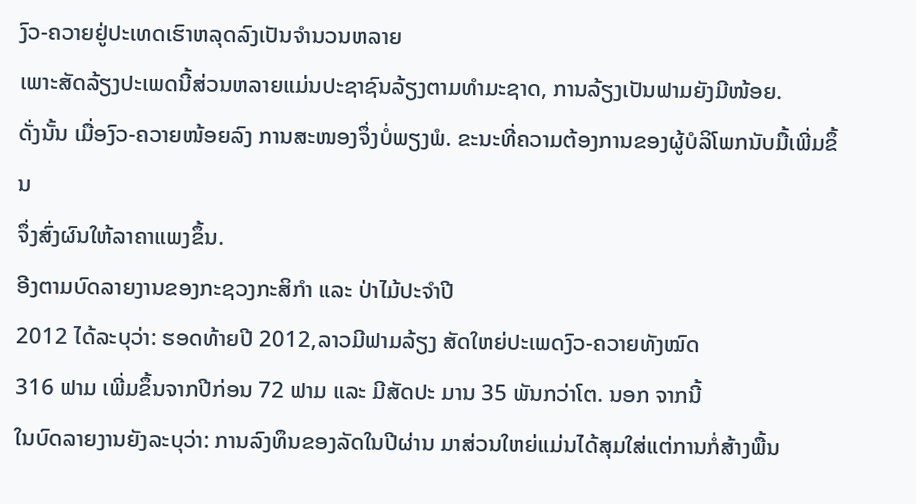ງົວ-ຄວາຍຢູ່ປະເທດເຮົາຫລຸດລົງເປັນຈຳນວນຫລາຍ
ເພາະສັດລ້ຽງປະເພດນີ້ສ່ວນຫລາຍແມ່ນປະຊາຊົນລ້ຽງຕາມທຳມະຊາດ, ການລ້ຽງເປັນຟາມຍັງມີໜ້ອຍ.
ດັ່ງນັ້ນ ເມື່ອງົວ-ຄວາຍໜ້ອຍລົງ ການສະໜອງຈຶ່ງບໍ່ພຽງພໍ. ຂະນະທີ່ຄວາມຕ້ອງການຂອງຜູ້ບໍລິໂພກນັບມື້ເພີ່ມຂຶ້ນ
ຈຶ່ງສົ່ງຜົນໃຫ້ລາຄາແພງຂຶ້ນ.
ອີງຕາມບົດລາຍງານຂອງກະຊວງກະສິກຳ ແລະ ປ່າໄມ້ປະຈຳປີ
2012 ໄດ້ລະບຸວ່າ: ຮອດທ້າຍປີ 2012,ລາວມີຟາມລ້ຽງ ສັດໃຫຍ່ປະເພດງົວ-ຄວາຍທັງໝົດ
316 ຟາມ ເພີ່ມຂຶ້ນຈາກປີກ່ອນ 72 ຟາມ ແລະ ມີສັດປະ ມານ 35 ພັນກວ່າໂຕ. ນອກ ຈາກນີ້
ໃນບົດລາຍງານຍັງລະບຸວ່າ: ການລົງທຶນຂອງລັດໃນປີຜ່ານ ມາສ່ວນໃຫຍ່ແມ່ນໄດ້ສຸມໃສ່ແຕ່ການກໍ່ສ້າງພື້ນ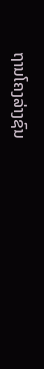ຖານໂຄງລ່າງຊົນ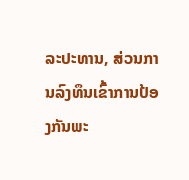ລະປະທານ, ສ່ວນການລົງທຶນເຂົ້າການປ້ອງກັນພະ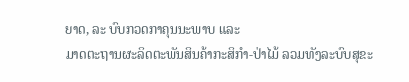ຍາດ, ລະ ບົບກວດກາຄຸນນະພາບ ແລະ
ມາດຕະຖານຜະລິດຕະພັນສິນຄ້າກະສິກຳ-ປ່າໄມ້ ລວມທັງລະບົບສຸຂະ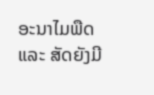ອະນາໄມພືດ ແລະ ສັດຍັງມີ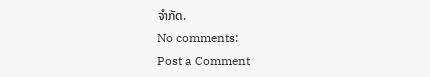ຈຳກັດ.
No comments:
Post a Comment